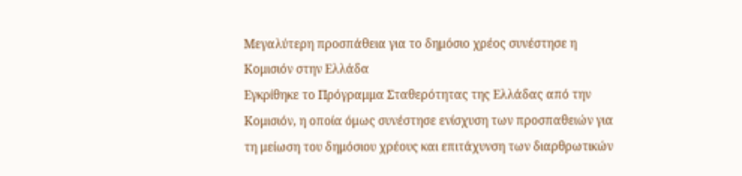Μεγαλύτερη προσπάθεια για το δημόσιο χρέος συνέστησε η Κομισιόν στην Ελλάδα
Εγκρίθηκε το Πρόγραμμα Σταθερότητας της Ελλάδας από την Κομισιόν, η οποία όμως συνέστησε ενίσχυση των προσπαθειών για τη μείωση του δημόσιου χρέους και επιτάχυνση των διαρθρωτικών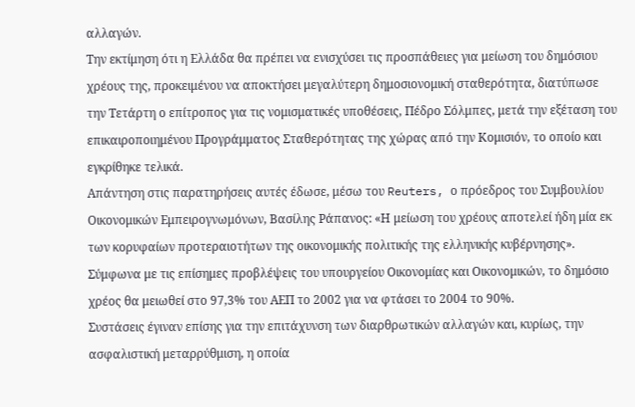αλλαγών.
Την εκτίμηση ότι η Ελλάδα θα πρέπει να ενισχύσει τις προσπάθειες για μείωση του δημόσιου χρέους της, προκειμένου να αποκτήσει μεγαλύτερη δημοσιονομική σταθερότητα, διατύπωσε την Τετάρτη ο επίτροπος για τις νομισματικές υποθέσεις, Πέδρο Σόλμπες, μετά την εξέταση του επικαιροποιημένου Προγράμματος Σταθερότητας της χώρας από την Κομισιόν, το οποίο και εγκρίθηκε τελικά.
Απάντηση στις παρατηρήσεις αυτές έδωσε, μέσω του Reuters, ο πρόεδρος του Συμβουλίου Οικονομικών Εμπειρογνωμόνων, Βασίλης Ράπανος: «Η μείωση του χρέους αποτελεί ήδη μία εκ των κορυφαίων προτεραιοτήτων της οικονομικής πολιτικής της ελληνικής κυβέρνησης». Σύμφωνα με τις επίσημες προβλέψεις του υπουργείου Οικονομίας και Οικονομικών, το δημόσιο χρέος θα μειωθεί στο 97,3% του ΑΕΠ το 2002 για να φτάσει το 2004 το 90%.
Συστάσεις έγιναν επίσης για την επιτάχυνση των διαρθρωτικών αλλαγών και, κυρίως, την ασφαλιστική μεταρρύθμιση, η οποία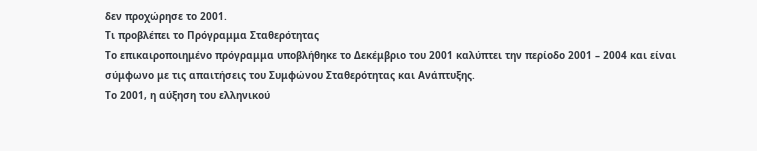δεν προχώρησε το 2001.
Τι προβλέπει το Πρόγραμμα Σταθερότητας
Το επικαιροποιημένο πρόγραμμα υποβλήθηκε το Δεκέμβριο του 2001 καλύπτει την περίοδο 2001 – 2004 και είναι σύμφωνο με τις απαιτήσεις του Συμφώνου Σταθερότητας και Ανάπτυξης.
Το 2001, η αύξηση του ελληνικού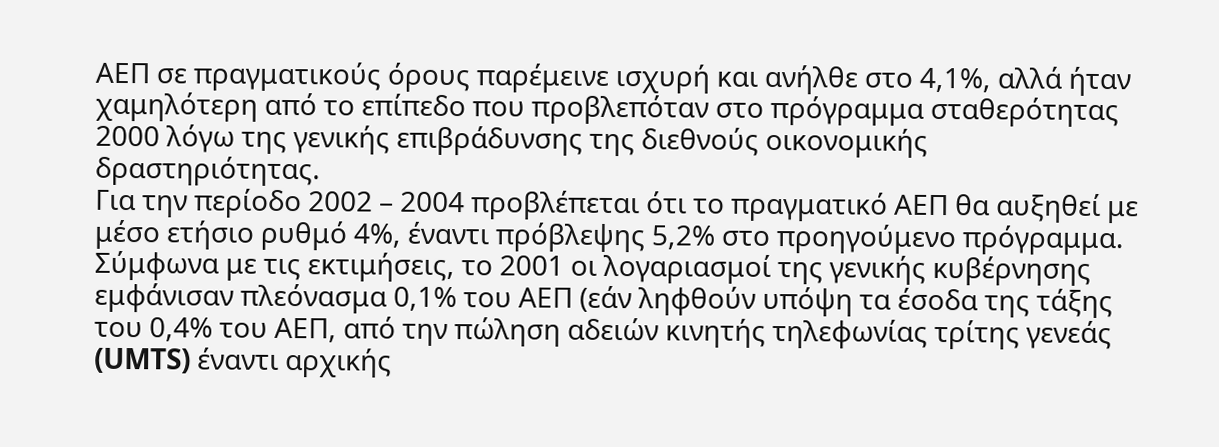ΑΕΠ σε πραγματικούς όρους παρέμεινε ισχυρή και ανήλθε στο 4,1%, αλλά ήταν χαμηλότερη από το επίπεδο που προβλεπόταν στο πρόγραμμα σταθερότητας 2000 λόγω της γενικής επιβράδυνσης της διεθνούς οικονομικής δραστηριότητας.
Για την περίοδο 2002 – 2004 προβλέπεται ότι το πραγματικό ΑΕΠ θα αυξηθεί με μέσο ετήσιο ρυθμό 4%, έναντι πρόβλεψης 5,2% στο προηγούμενο πρόγραμμα. Σύμφωνα με τις εκτιμήσεις, το 2001 οι λογαριασμοί της γενικής κυβέρνησης εμφάνισαν πλεόνασμα 0,1% του ΑΕΠ (εάν ληφθούν υπόψη τα έσοδα της τάξης του 0,4% του ΑΕΠ, από την πώληση αδειών κινητής τηλεφωνίας τρίτης γενεάς (UMTS) έναντι αρχικής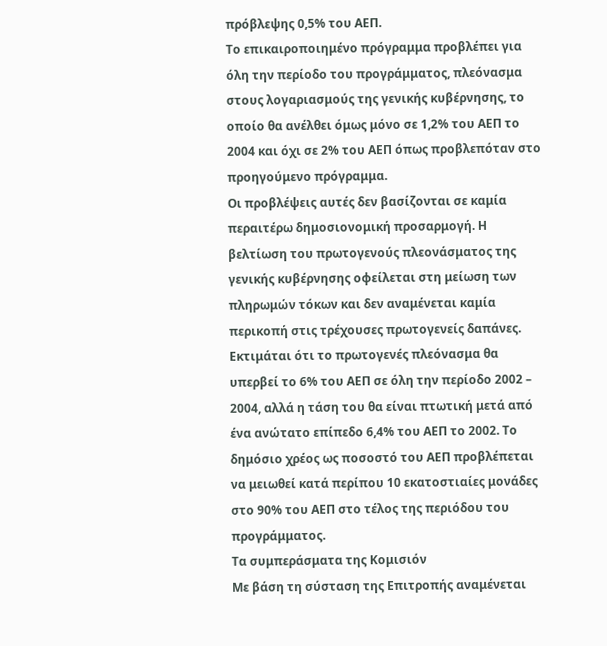πρόβλεψης 0,5% του ΑΕΠ.
Το επικαιροποιημένο πρόγραμμα προβλέπει για όλη την περίοδο του προγράμματος, πλεόνασμα στους λογαριασμούς της γενικής κυβέρνησης, το οποίο θα ανέλθει όμως μόνο σε 1,2% του ΑΕΠ το 2004 και όχι σε 2% του ΑΕΠ όπως προβλεπόταν στο προηγούμενο πρόγραμμα.
Οι προβλέψεις αυτές δεν βασίζονται σε καμία περαιτέρω δημοσιονομική προσαρμογή. Η βελτίωση του πρωτογενούς πλεονάσματος της γενικής κυβέρνησης οφείλεται στη μείωση των πληρωμών τόκων και δεν αναμένεται καμία περικοπή στις τρέχουσες πρωτογενείς δαπάνες. Εκτιμάται ότι το πρωτογενές πλεόνασμα θα υπερβεί το 6% του ΑΕΠ σε όλη την περίοδο 2002 – 2004, αλλά η τάση του θα είναι πτωτική μετά από ένα ανώτατο επίπεδο 6,4% του ΑΕΠ το 2002. Το δημόσιο χρέος ως ποσοστό του ΑΕΠ προβλέπεται να μειωθεί κατά περίπου 10 εκατοστιαίες μονάδες στο 90% του ΑΕΠ στο τέλος της περιόδου του προγράμματος.
Τα συμπεράσματα της Κομισιόν
Με βάση τη σύσταση της Επιτροπής αναμένεται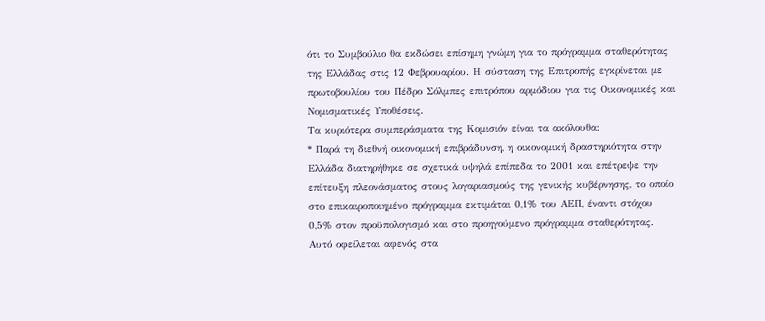ότι το Συμβούλιο θα εκδώσει επίσημη γνώμη για το πρόγραμμα σταθερότητας της Ελλάδας στις 12 Φεβρουαρίου. Η σύσταση της Επιτροπής εγκρίνεται με πρωτοβουλίου του Πέδρο Σόλμπες επιτρόπου αρμόδιου για τις Οικονομικές και Νομισματικές Υποθέσεις.
Τα κυριότερα συμπεράσματα της Κομισιόν είναι τα ακόλουθα:
* Παρά τη διεθνή οικονομική επιβράδυνση, η οικονομική δραστηριότητα στην Ελλάδα διατηρήθηκε σε σχετικά υψηλά επίπεδα το 2001 και επέτρεψε την επίτευξη πλεονάσματος στους λογαριασμούς της γενικής κυβέρνησης, το οποίο στο επικαιροποιημένο πρόγραμμα εκτιμάται 0,1% του ΑΕΠ, έναντι στόχου 0,5% στον προϋπολογισμό και στο προηγούμενο πρόγραμμα σταθερότητας. Αυτό οφείλεται αφενός στα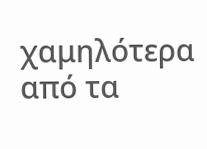χαμηλότερα από τα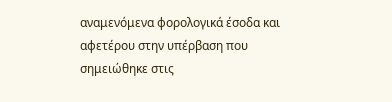αναμενόμενα φορολογικά έσοδα και αφετέρου στην υπέρβαση που σημειώθηκε στις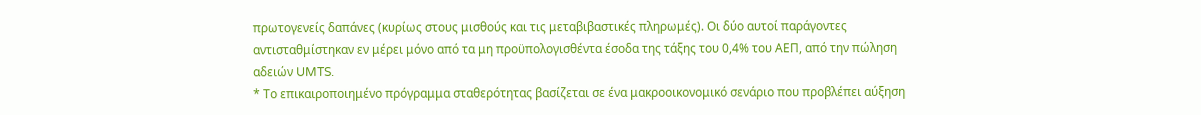πρωτογενείς δαπάνες (κυρίως στους μισθούς και τις μεταβιβαστικές πληρωμές). Οι δύο αυτοί παράγοντες αντισταθμίστηκαν εν μέρει μόνο από τα μη προϋπολογισθέντα έσοδα της τάξης του 0,4% του ΑΕΠ, από την πώληση αδειών UMTS.
* Το επικαιροποιημένο πρόγραμμα σταθερότητας βασίζεται σε ένα μακροοικονομικό σενάριο που προβλέπει αύξηση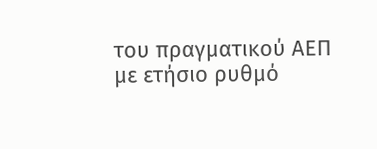του πραγματικού ΑΕΠ με ετήσιο ρυθμό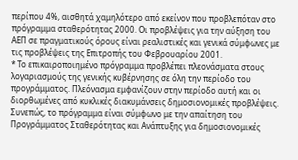περίπου 4%, αισθητά χαμηλότερο από εκείνον που προβλεπόταν στο πρόγραμμα σταθερότητας 2000. Οι προβλέψεις για την αύξηση του ΑΕΠ σε πραγματικούς όρους είναι ρεαλιστικές και γενικά σύμφωνες με τις προβλέψεις της Επιτροπής του Φεβρουαρίου 2001.
* Το επικαιροποιημένο πρόγραμμα προβλέπει πλεονάσματα στους λογαριασμούς της γενικής κυβέρνησης σε όλη την περίοδο του προγράμματος. Πλεόνασμα εμφανίζουν στην περίοδο αυτή και οι διορθωμένες από κυκλικές διακυμάνσεις δημοσιονομικές προβλέψεις. Συνεπώς, το πρόγραμμα είναι σύμφωνο με την απαίτηση του Προγράμματος Σταθερότητας και Ανάπτυξης για δημοσιονομικές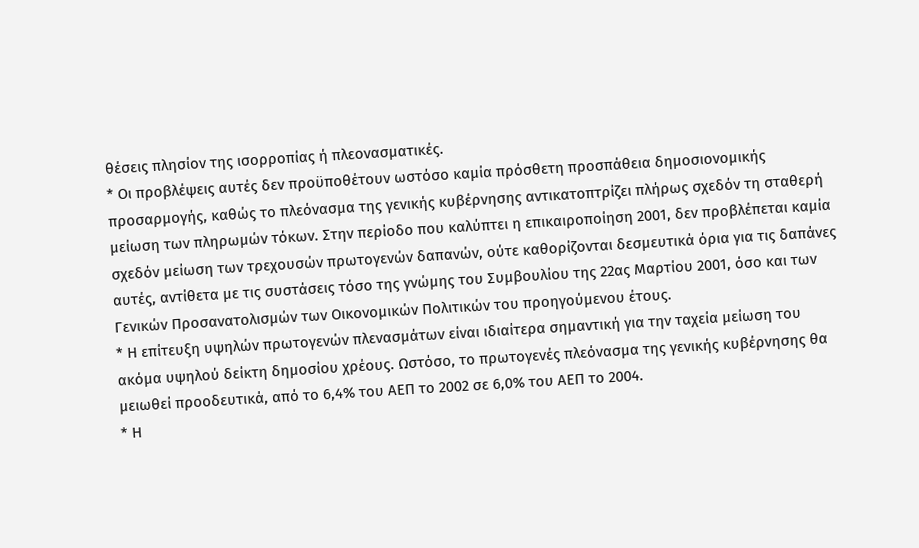θέσεις πλησίον της ισορροπίας ή πλεονασματικές.
* Οι προβλέψεις αυτές δεν προϋποθέτουν ωστόσο καμία πρόσθετη προσπάθεια δημοσιονομικής προσαρμογής, καθώς το πλεόνασμα της γενικής κυβέρνησης αντικατοπτρίζει πλήρως σχεδόν τη σταθερή μείωση των πληρωμών τόκων. Στην περίοδο που καλύπτει η επικαιροποίηση 2001, δεν προβλέπεται καμία σχεδόν μείωση των τρεχουσών πρωτογενών δαπανών, ούτε καθορίζονται δεσμευτικά όρια για τις δαπάνες αυτές, αντίθετα με τις συστάσεις τόσο της γνώμης του Συμβουλίου της 22ας Μαρτίου 2001, όσο και των Γενικών Προσανατολισμών των Οικονομικών Πολιτικών του προηγούμενου έτους.
* Η επίτευξη υψηλών πρωτογενών πλενασμάτων είναι ιδιαίτερα σημαντική για την ταχεία μείωση του ακόμα υψηλού δείκτη δημοσίου χρέους. Ωστόσο, το πρωτογενές πλεόνασμα της γενικής κυβέρνησης θα μειωθεί προοδευτικά, από το 6,4% του ΑΕΠ το 2002 σε 6,0% του ΑΕΠ το 2004.
* Η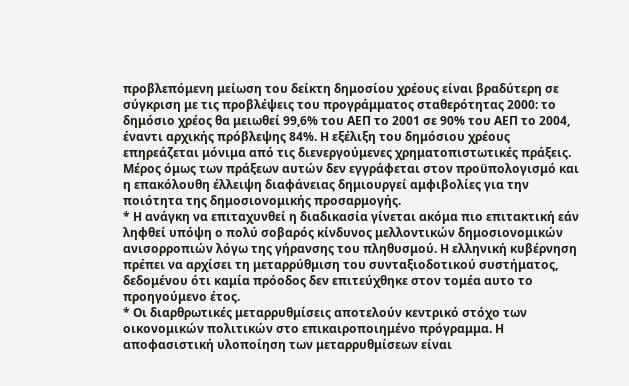προβλεπόμενη μείωση του δείκτη δημοσίου χρέους είναι βραδύτερη σε σύγκριση με τις προβλέψεις του προγράμματος σταθερότητας 2000: το δημόσιο χρέος θα μειωθεί 99,6% του ΑΕΠ το 2001 σε 90% του ΑΕΠ το 2004, έναντι αρχικής πρόβλεψης 84%. Η εξέλιξη του δημόσιου χρέους επηρεάζεται μόνιμα από τις διενεργούμενες χρηματοπιστωτικές πράξεις. Μέρος όμως των πράξεων αυτών δεν εγγράφεται στον προϋπολογισμό και η επακόλουθη έλλειψη διαφάνειας δημιουργεί αμφιβολίες για την ποιότητα της δημοσιονομικής προσαρμογής.
* Η ανάγκη να επιταχυνθεί η διαδικασία γίνεται ακόμα πιο επιτακτική εάν ληφθεί υπόψη ο πολύ σοβαρός κίνδυνος μελλοντικών δημοσιονομικών ανισορροπιών λόγω της γήρανσης του πληθυσμού. Η ελληνική κυβέρνηση πρέπει να αρχίσει τη μεταρρύθμιση του συνταξιοδοτικού συστήματος, δεδομένου ότι καμία πρόοδος δεν επιτεύχθηκε στον τομέα αυτο το προηγούμενο έτος.
* Οι διαρθρωτικές μεταρρυθμίσεις αποτελούν κεντρικό στόχο των οικονομικών πολιτικών στο επικαιροποιημένο πρόγραμμα. Η αποφασιστική υλοποίηση των μεταρρυθμίσεων είναι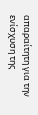απαραίτητη για την ενίσχυση της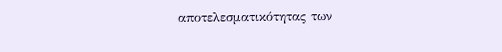αποτελεσματικότητας των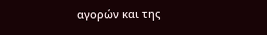αγορών και της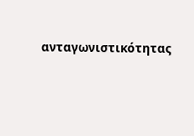ανταγωνιστικότητας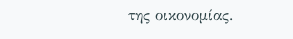της οικονομίας.